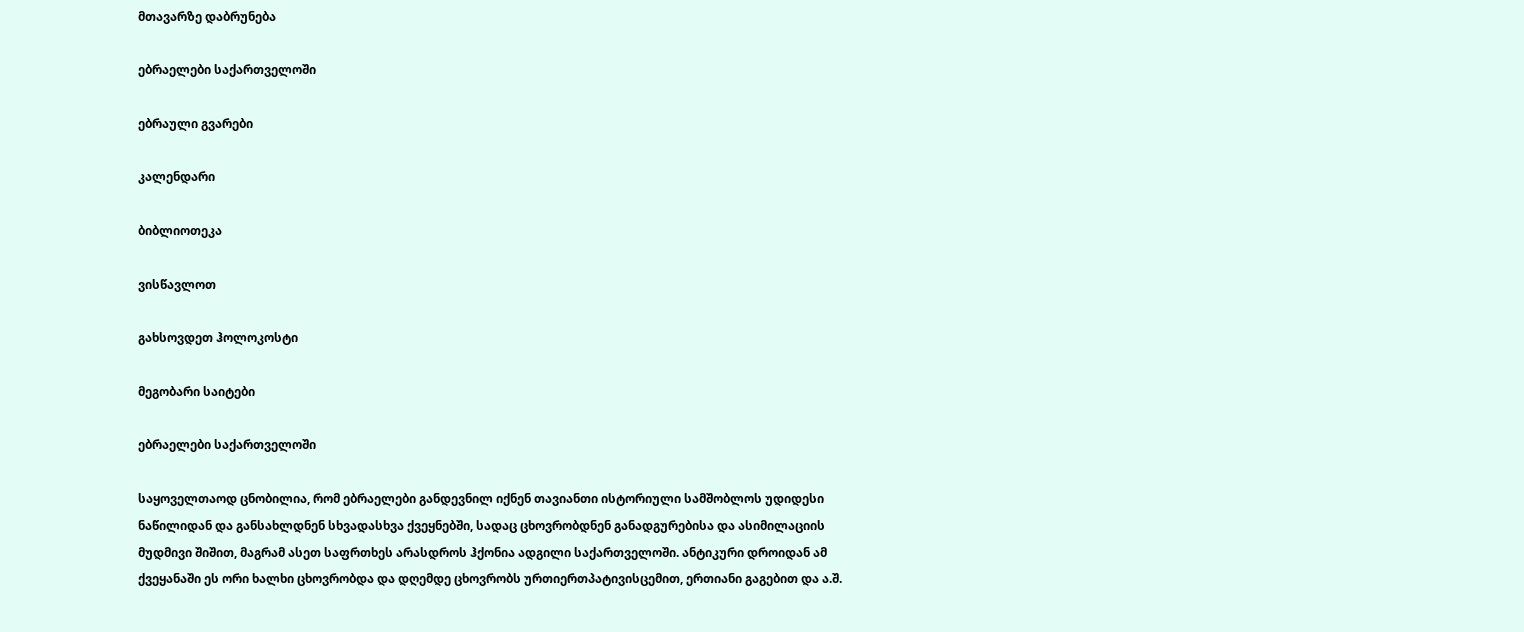მთავარზე დაბრუნება

ებრაელები საქართველოში

ებრაული გვარები

კალენდარი

ბიბლიოთეკა

ვისწავლოთ

გახსოვდეთ ჰოლოკოსტი

მეგობარი საიტები

ებრაელები საქართველოში

საყოველთაოდ ცნობილია, რომ ებრაელები განდევნილ იქნენ თავიანთი ისტორიული სამშობლოს უდიდესი ნაწილიდან და განსახლდნენ სხვადასხვა ქვეყნებში, სადაც ცხოვრობდნენ განადგურებისა და ასიმილაციის მუდმივი შიშით, მაგრამ ასეთ საფრთხეს არასდროს ჰქონია ადგილი საქართველოში. ანტიკური დროიდან ამ ქვეყანაში ეს ორი ხალხი ცხოვრობდა და დღემდე ცხოვრობს ურთიერთპატივისცემით, ერთიანი გაგებით და ა.შ.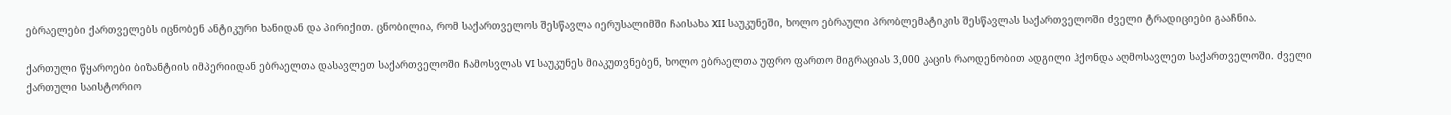ებრაელები ქართველებს იცნობენ ანტიკური ხანიდან და პირიქით. ცნობილია, რომ საქართველოს შესწავლა იერუსალიმში ჩაისახა XII საუკუნეში, ხოლო ებრაული პრობლემატიკის შესწავლას საქართველოში ძველი ტრადიციები გააჩნია.

ქართული წყაროები ბიზანტიის იმპერიიდან ებრაელთა დასავლეთ საქართველოში ჩამოსვლას VI საუკუნეს მიაკუთვნებენ, ხოლო ებრაელთა უფრო ფართო მიგრაციას 3,000 კაცის რაოდენობით ადგილი ჰქონდა აღმოსავლეთ საქართველოში. ძველი ქართული საისტორიო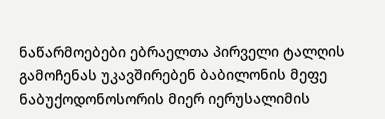ნაწარმოებები ებრაელთა პირველი ტალღის გამოჩენას უკავშირებენ ბაბილონის მეფე ნაბუქოდონოსორის მიერ იერუსალიმის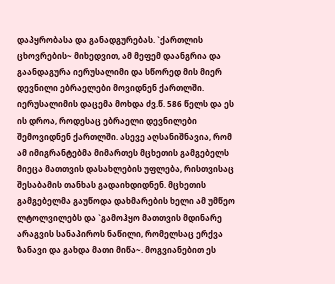დაპყრობასა და განადგურებას. `ქართლის ცხოვრების~ მიხედვით, ამ მეფემ დაანგრია და გაანდაგურა იერუსალიმი და სწორედ მის მიერ დევნილი ებრაელები მოვიდნენ ქართლში. იერუსალიმის დაცემა მოხდა ძვ.წ. 586 წელს და ეს ის დროა, როდესაც ებრაელი დევნილები შემოვიდნენ ქართლში. ასევე აღსანიშნავია, რომ ამ იმიგრანტებმა მიმართეს მცხეთის გამგებელს მიეცა მათთვის დასახლების უფლება, რისთვისაც შესაბამის თანხას გადაიხდიდნენ. მცხეთის გამგებელმა გაუწოდა დახმარების ხელი ამ უმწეო ლტოლვილებს და `გამოჰყო მათთვის მდინარე არაგვის სანაპიროს ნაწილი, რომელსაც ერქვა ზანავი და გახდა მათი მიწა~. მოგვიანებით ეს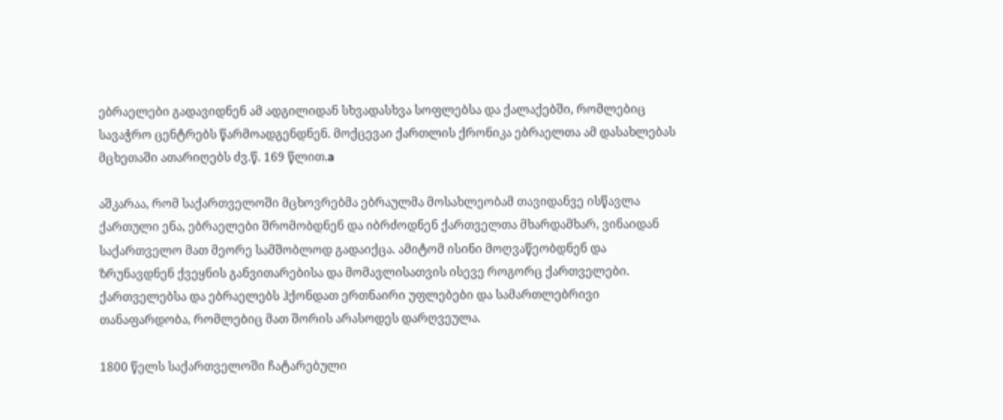ებრაელები გადავიდნენ ამ ადგილიდან სხვადასხვა სოფლებსა და ქალაქებში, რომლებიც სავაჭრო ცენტრებს წარმოადგენდნენ. მოქცევაი ქართლის ქრონიკა ებრაელთა ამ დასახლებას მცხეთაში ათარიღებს ძვ.წ. 169 წლით.a

აშკარაა, რომ საქართველოში მცხოვრებმა ებრაულმა მოსახლეობამ თავიდანვე ისწავლა ქართული ენა, ებრაელები შრომობდნენ და იბრძოდნენ ქართველთა მხარდამხარ, ვინაიდან საქართველო მათ მეორე სამშობლოდ გადაიქცა. ამიტომ ისინი მოღვაწეობდნენ და ზრუნავდნენ ქვეყნის განვითარებისა და მომავლისათვის ისევე როგორც ქართველები. ქართველებსა და ებრაელებს ჰქონდათ ერთნაირი უფლებები და სამართლებრივი თანაფარდობა, რომლებიც მათ შორის არასოდეს დარღვეულა.

1800 წელს საქართველოში ჩატარებული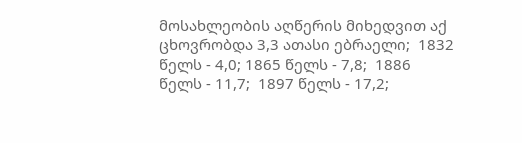მოსახლეობის აღწერის მიხედვით აქ ცხოვრობდა 3,3 ათასი ებრაელი;  1832 წელს - 4,0; 1865 წელს - 7,8;  1886 წელს - 11,7;  1897 წელს - 17,2;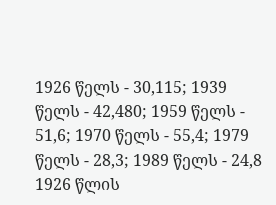1926 წელს - 30,115; 1939 წელს - 42,480; 1959 წელს - 51,6; 1970 წელს - 55,4; 1979 წელს - 28,3; 1989 წელს - 24,8
1926 წლის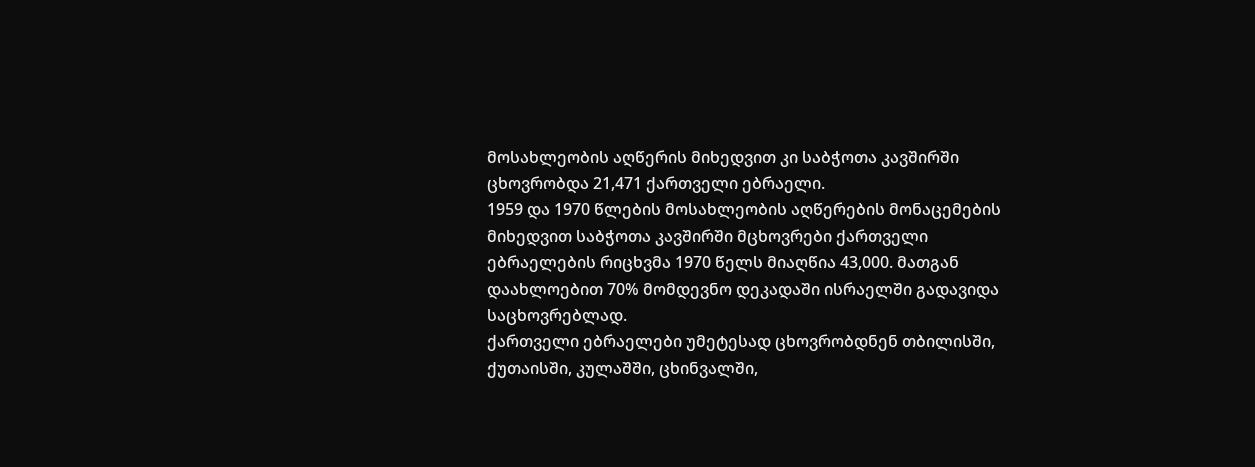მოსახლეობის აღწერის მიხედვით კი საბჭოთა კავშირში ცხოვრობდა 21,471 ქართველი ებრაელი.
1959 და 1970 წლების მოსახლეობის აღწერების მონაცემების მიხედვით საბჭოთა კავშირში მცხოვრები ქართველი ებრაელების რიცხვმა 1970 წელს მიაღწია 43,000. მათგან დაახლოებით 70% მომდევნო დეკადაში ისრაელში გადავიდა საცხოვრებლად.
ქართველი ებრაელები უმეტესად ცხოვრობდნენ თბილისში, ქუთაისში, კულაშში, ცხინვალში,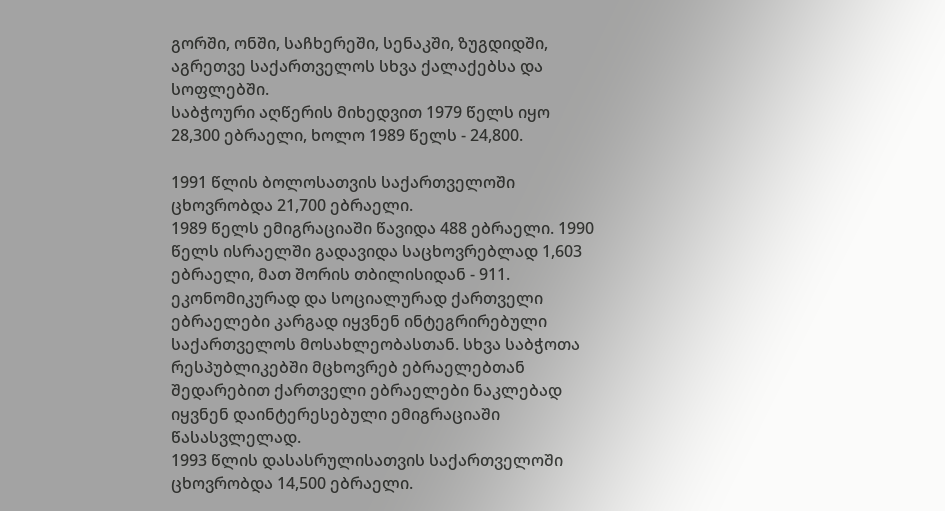გორში, ონში, საჩხერეში, სენაკში, ზუგდიდში, აგრეთვე საქართველოს სხვა ქალაქებსა და სოფლებში.
საბჭოური აღწერის მიხედვით 1979 წელს იყო 28,300 ებრაელი, ხოლო 1989 წელს - 24,800.

1991 წლის ბოლოსათვის საქართველოში ცხოვრობდა 21,700 ებრაელი.
1989 წელს ემიგრაციაში წავიდა 488 ებრაელი. 1990 წელს ისრაელში გადავიდა საცხოვრებლად 1,603 ებრაელი, მათ შორის თბილისიდან - 911. ეკონომიკურად და სოციალურად ქართველი ებრაელები კარგად იყვნენ ინტეგრირებული საქართველოს მოსახლეობასთან. სხვა საბჭოთა რესპუბლიკებში მცხოვრებ ებრაელებთან შედარებით ქართველი ებრაელები ნაკლებად იყვნენ დაინტერესებული ემიგრაციაში წასასვლელად.
1993 წლის დასასრულისათვის საქართველოში ცხოვრობდა 14,500 ებრაელი.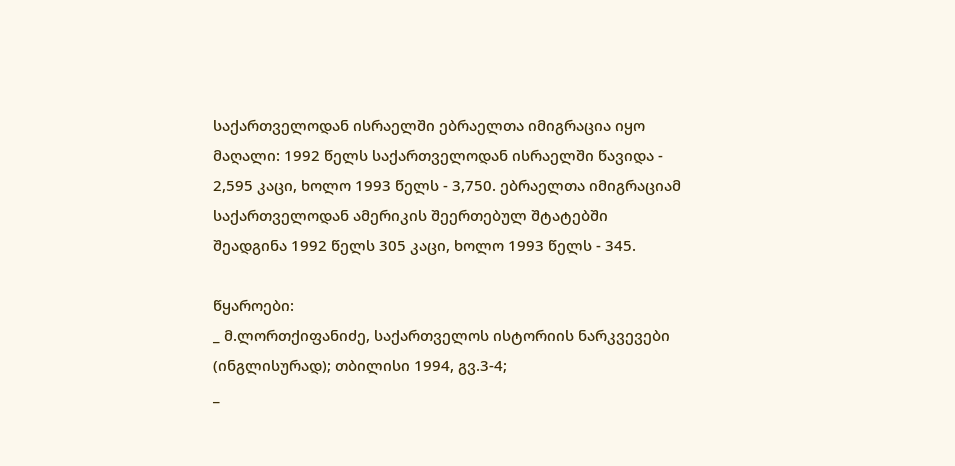საქართველოდან ისრაელში ებრაელთა იმიგრაცია იყო მაღალი: 1992 წელს საქართველოდან ისრაელში წავიდა - 2,595 კაცი, ხოლო 1993 წელს - 3,750. ებრაელთა იმიგრაციამ საქართველოდან ამერიკის შეერთებულ შტატებში შეადგინა 1992 წელს 305 კაცი, ხოლო 1993 წელს - 345.

წყაროები:
_ მ.ლორთქიფანიძე, საქართველოს ისტორიის ნარკვევები (ინგლისურად); თბილისი 1994, გვ.3-4;
_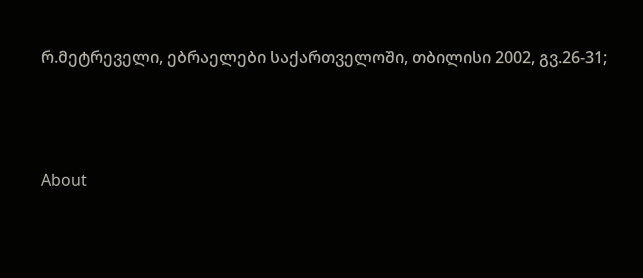რ.მეტრეველი, ებრაელები საქართველოში, თბილისი 2002, გვ.26-31;





About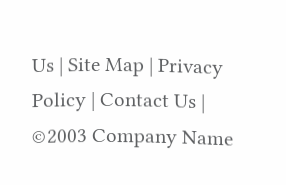Us | Site Map | Privacy Policy | Contact Us | ©2003 Company Name